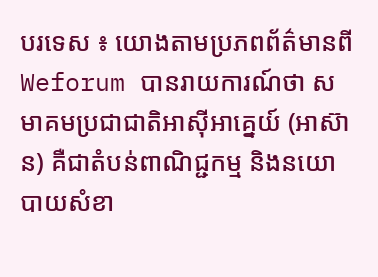បរទេស ៖ យោងតាមប្រភពព័ត៌មានពី Weforum បានរាយការណ៍ថា សមាគមប្រជាជាតិអាស៊ីអាគ្នេយ៍ (អាស៊ាន) គឺជាតំបន់ពាណិជ្ជកម្ម និងនយោបាយសំខា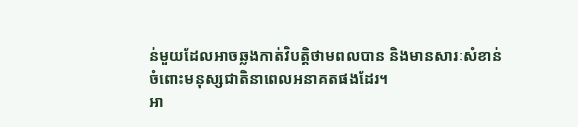ន់មួយដែលអាចឆ្លងកាត់វិបត្តិថាមពលបាន និងមានសារៈសំខាន់ចំពោះមនុស្សជាតិនាពេលអនាគតផងដែរ។
អា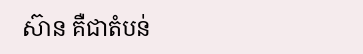ស៊ាន គឺជាតំបន់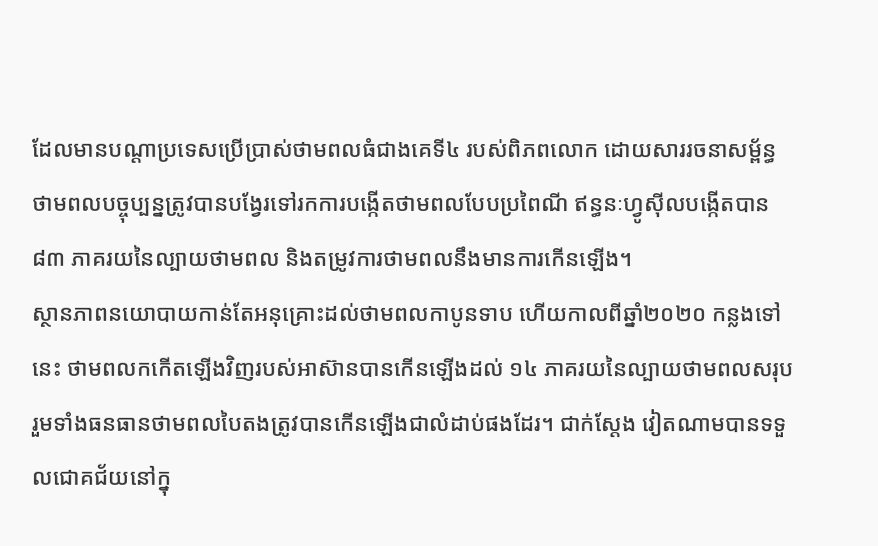ដែលមានបណ្តាប្រទេសប្រើប្រាស់ថាមពលធំជាងគេទី៤ របស់ពិភពលោក ដោយសាររចនាសម្ព័ន្ធថាមពលបច្ចុប្បន្នត្រូវបានបង្វែរទៅរកការបង្កើតថាមពលបែបប្រពៃណី ឥន្ធនៈហ្វូស៊ីលបង្កើតបាន ៨៣ ភាគរយនៃល្បាយថាមពល និងតម្រូវការថាមពលនឹងមានការកើនឡើង។
ស្ថានភាពនយោបាយកាន់តែអនុគ្រោះដល់ថាមពលកាបូនទាប ហើយកាលពីឆ្នាំ២០២០ កន្លងទៅនេះ ថាមពលកកើតឡើងវិញរបស់អាស៊ានបានកើនឡើងដល់ ១៤ ភាគរយនៃល្បាយថាមពលសរុប រួមទាំងធនធានថាមពលបៃតងត្រូវបានកើនឡើងជាលំដាប់ផងដែរ។ ជាក់ស្តែង វៀតណាមបានទទួលជោគជ័យនៅក្នុ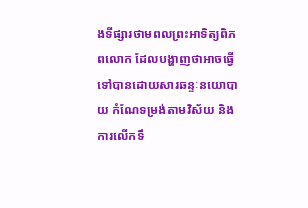ងទីផ្សារថាមពលព្រះអាទិត្យពិភពលោក ដែលបង្ហាញថាអាចធ្វើទៅបានដោយសារឆន្ទៈនយោបាយ កំណែទម្រង់តាមវិស័យ និងការលើកទឹ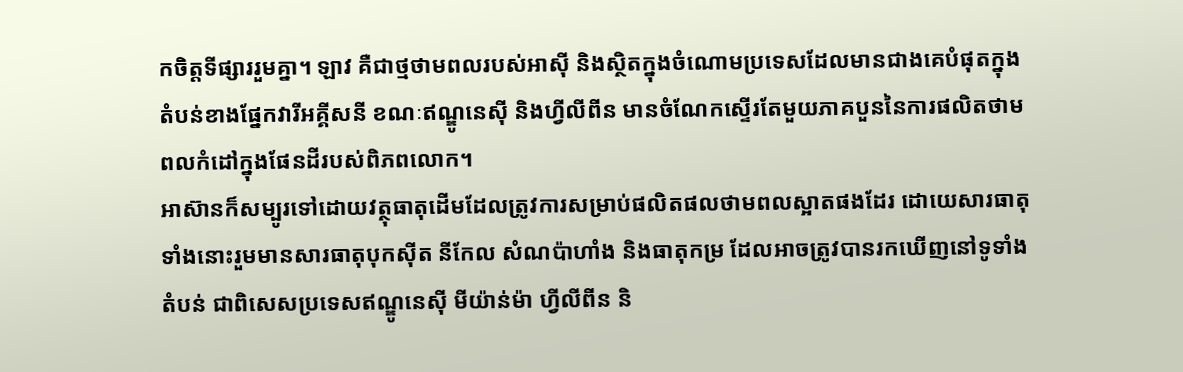កចិត្តទីផ្សាររួមគ្នា។ ឡាវ គឺជាថ្មថាមពលរបស់អាស៊ី និងស្ថិតក្នុងចំណោមប្រទេសដែលមានជាងគេបំផុតក្នុងតំបន់ខាងផ្នែកវារីអគ្គីសនី ខណៈឥណ្ឌូនេស៊ី និងហ្វីលីពីន មានចំណែកស្ទើរតែមួយភាគបួននៃការផលិតថាមពលកំដៅក្នុងផែនដីរបស់ពិភពលោក។
អាស៊ានក៏សម្បូរទៅដោយវត្ថុធាតុដើមដែលត្រូវការសម្រាប់ផលិតផលថាមពលស្អាតផងដែរ ដោយេសារធាតុទាំងនោះរួមមានសារធាតុបុកស៊ីត នីកែល សំណប៉ាហាំង និងធាតុកម្រ ដែលអាចត្រូវបានរកឃើញនៅទូទាំងតំបន់ ជាពិសេសប្រទេសឥណ្ឌូនេស៊ី មីយ៉ាន់ម៉ា ហ្វីលីពីន និ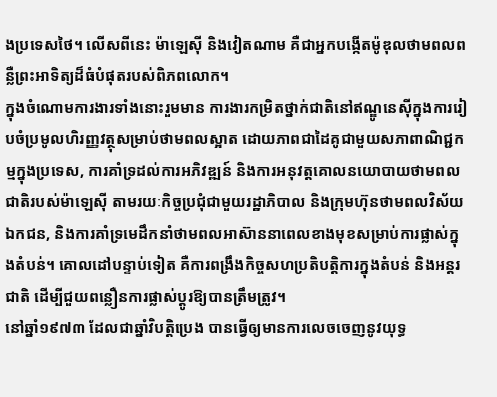ងប្រទេសថៃ។ លើសពីនេះ ម៉ាឡេស៊ី និងវៀតណាម គឺជាអ្នកបង្កើតម៉ូឌុលថាមពលពន្លឺព្រះអាទិត្យដ៏ធំបំផុតរបស់ពិភពលោក។
ក្នុងចំណោមការងារទាំងនោះរួមមាន ការងារកម្រិតថ្នាក់ជាតិនៅឥណ្ឌូនេស៊ីក្នុងការរៀបចំប្រមូលហិរញ្ញវត្ថុសម្រាប់ថាមពលស្អាត ដោយភាពជាដៃគូជាមួយសភាពាណិជ្ជកម្មក្នុងប្រទេស, ការគាំទ្រដល់ការអភិវឌ្ឍន៍ និងការអនុវត្តគោលនយោបាយថាមពលជាតិរបស់ម៉ាឡេស៊ី តាមរយៈកិច្ចប្រជុំជាមួយរដ្ឋាភិបាល និងក្រុមហ៊ុនថាមពលវិស័យឯកជន, និងការគាំទ្រមេដឹកនាំថាមពលអាស៊ាននាពេលខាងមុខសម្រាប់ការផ្លាស់ក្នុងតំបន់។ គោលដៅបន្ទាប់ទៀត គឺការពង្រឹងកិច្ចសហប្រតិបត្តិការក្នុងតំបន់ និងអន្តរជាតិ ដើម្បីជួយពន្លឿនការផ្លាស់ប្តូរឱ្យបានត្រឹមត្រូវ។
នៅឆ្នាំ១៩៧៣ ដែលជាឆ្នាំវិបត្តិប្រេង បានធ្វើឲ្យមានការលេចចេញនូវយុទ្ធ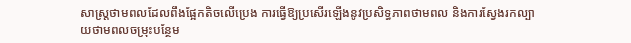សាស្ត្រថាមពលដែលពឹងផ្អែកតិចលើប្រេង ការធ្វើឱ្យប្រសើរឡើងនូវប្រសិទ្ធភាពថាមពល និងការស្វែងរកល្បាយថាមពលចម្រុះបន្ថែម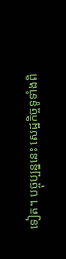ទៀត។ បច្ចុប្បន្ននេះ សេដ្ឋកិច្ចទូទាំងពិ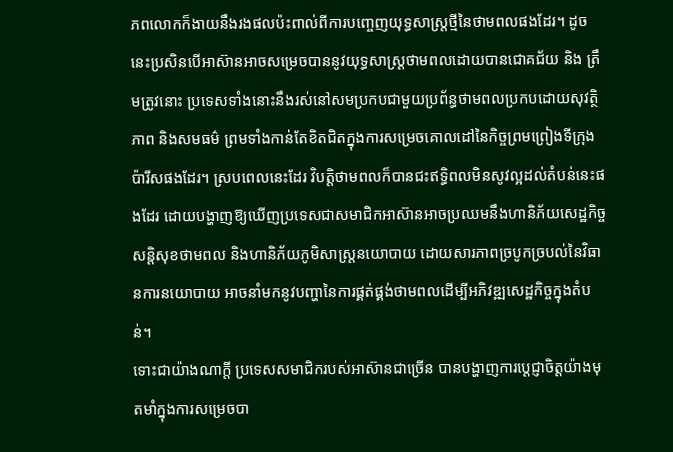ភពលោកក៏ងាយនឹងរងផលប៉ះពាល់ពីការបញ្ចេញយុទ្ធសាស្ត្រថ្មីនៃថាមពលផងដែរ។ ដូចនេះប្រសិនបើអាស៊ានអាចសម្រេចបាននូវយុទ្ធសាស្ត្រថាមពលដោយបានជោគជ័យ និង ត្រឹមត្រូវនោះ ប្រទេសទាំងនោះនឹងរស់នៅសមប្រកបជាមួយប្រព័ន្ធថាមពលប្រកបដោយសុវត្ថិភាព និងសមធម៌ ព្រមទាំងកាន់តែខិតជិតក្នុងការសម្រេចគោលដៅនៃកិច្ចព្រមព្រៀងទីក្រុងប៉ារីសផងដែរ។ ស្របពេលនេះដែរ វិបត្តិថាមពលក៏បានជះឥទ្ធិពលមិនសូវល្អដល់តំបន់នេះផងដែរ ដោយបង្ហាញឱ្យឃើញប្រទេសជាសមាជិកអាស៊ានអាចប្រឈមនឹងហានិភ័យសេដ្ឋកិច្ច សន្តិសុខថាមពល និងហានិភ័យភូមិសាស្ត្រនយោបាយ ដោយសារភាពច្របូកច្របល់នៃវិធានការនយោបាយ អាចនាំមកនូវបញ្ហានៃការផ្គត់ផ្គង់ថាមពលដើម្បីអភិវឌ្ឍសេដ្ឋកិច្ចក្នុងតំបន់។
ទោះជាយ៉ាងណាក្តី ប្រទេសសមាជិករបស់អាស៊ានជាច្រើន បានបង្ហាញការប្តេជ្ញាចិត្តយ៉ាងមុតមាំក្នុងការសម្រេចបា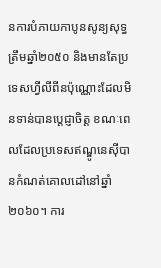នការបំភាយកាបូនសូន្យសុទ្ធត្រឹមឆ្នាំ២០៥០ និងមានតែប្រទេសហ្វីលីពីនប៉ុណ្ណោះដែលមិនទាន់បានប្តេជ្ញាចិត្ត ខណៈពេលដែលប្រទេសឥណ្ឌូនេស៊ីបានកំណត់គោលដៅនៅឆ្នាំ២០៦០។ ការ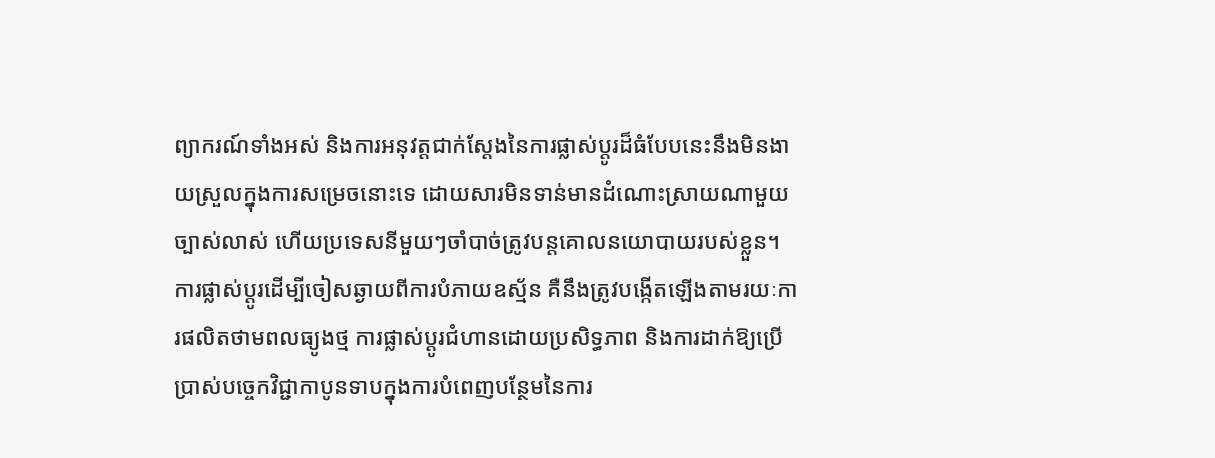ព្យាករណ៍ទាំងអស់ និងការអនុវត្តជាក់ស្តែងនៃការផ្លាស់ប្តូរដ៏ធំបែបនេះនឹងមិនងាយស្រួលក្នុងការសម្រេចនោះទេ ដោយសារមិនទាន់មានដំណោះស្រាយណាមួយច្បាស់លាស់ ហើយប្រទេសនីមួយៗចាំបាច់ត្រូវបន្តគោលនយោបាយរបស់ខ្លួន។ ការផ្លាស់ប្តូរដើម្បីចៀសឆ្ងាយពីការបំភាយឧស្ម័ន គឺនឹងត្រូវបង្កើតឡើងតាមរយៈការផលិតថាមពលធ្យូងថ្ម ការផ្លាស់ប្តូរជំហានដោយប្រសិទ្ធភាព និងការដាក់ឱ្យប្រើប្រាស់បច្ចេកវិជ្ជាកាបូនទាបក្នុងការបំពេញបន្ថែមនៃការ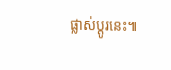ផ្លាស់ប្តូរនេះ៕